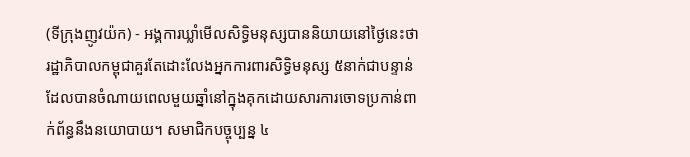(ទីក្រុងញូវយ៉ក) - អង្គការឃ្លាំមើលសិទិ្ធមនុស្សបាននិយាយនៅថ្ងៃនេះថា រដ្ឋាភិបាលកម្ពុជាគួរតែដោះលែងអ្នកការពារសិទ្ធិមនុស្ស ៥នាក់ជាបន្ទាន់ ដែលបានចំណាយពេលមួយឆ្នាំនៅក្នុងគុកដោយសារការចោទប្រកាន់ពាក់ព័ន្ធនឹងនយោបាយ។ សមាជិកបច្ចុប្បន្ន ៤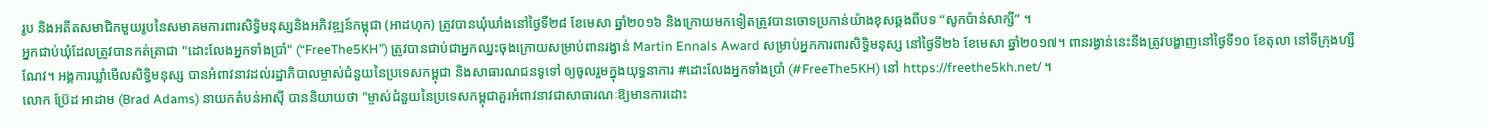រូប និងអតីតសមាជិកមួយរូបនៃសមាគមការពារសិទិ្ធមនុស្សនិងអភិវឌ្ឍន៍កម្ពុជា (អាដហុក) ត្រូវបានឃុំឃាំងនៅថ្ងៃទី២៨ ខែមេសា ឆ្នាំ២០១៦ និងក្រោយមកទៀតត្រូវបានចោទប្រកាន់យ៉ាងខុសឆ្គងពីបទ “សូកប៉ាន់សាក្សី” ។
អ្នកជាប់ឃុំដែលត្រូវបានកត់ត្រាជា "ដោះលែងអ្នកទាំងប្រាំ" (“FreeThe5KH”) ត្រូវបានជាប់ជាអ្នកឈ្នះចុងក្រោយសម្រាប់ពានរង្វាន់ Martin Ennals Award សម្រាប់អ្នកការពារសិទិ្ធមនុស្ស នៅថ្ងៃទី២៦ ខែមេសា ឆ្នាំ២០១៧។ ពានរង្វាន់នេះនឹងត្រូវបង្ហាញនៅថ្ងៃទី១០ ខែតុលា នៅទីក្រុងហ្សឺណែវ។ អង្គការឃ្លាំមើលសិទិ្ធមនុស្ស បានអំពាវនាវដល់រដ្ឋាភិបាលម្ចាស់ជំនួយនៃប្រទេសកម្ពុជា និងសាធារណជនទូទៅ ឲ្យចូលរួមក្នុងយុទ្ធនាការ #ដោះលែងអ្នកទាំងប្រាំ (#FreeThe5KH) នៅ https://freethe5kh.net/ ។
លោក ប្រ៊ែដ អាដាម (Brad Adams) នាយកតំបន់អាស៊ី បាននិយាយថា "ម្ចាស់ជំនួយនៃប្រទេសកម្ពុជាគួរអំពាវនាវជាសាធារណៈឱ្យមានការដោះ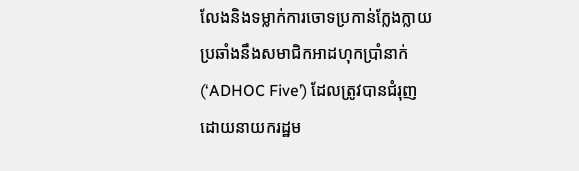លែងនិងទម្លាក់ការចោទប្រកាន់ក្លែងក្លាយប្រឆាំងនឹងសមាជិកអាដហុកប្រាំនាក់ (‘ADHOC Five’) ដែលត្រូវបានជំរុញដោយនាយករដ្ឋម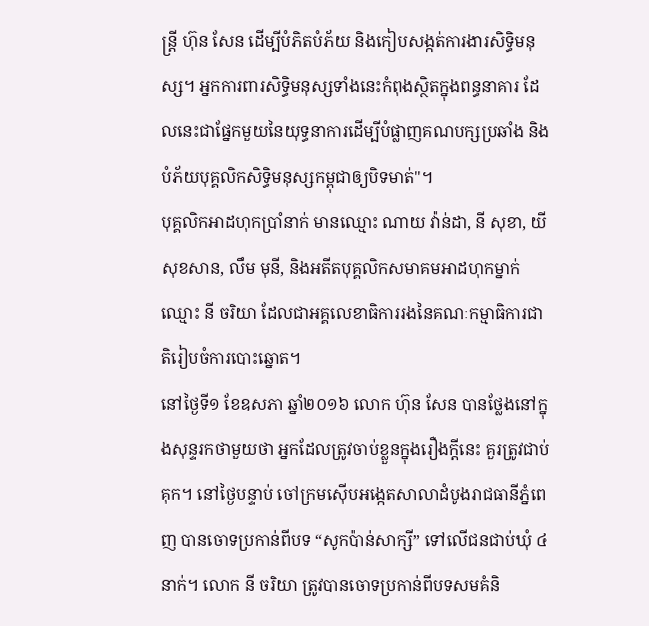ន្ត្រី ហ៊ុន សែន ដើម្បីបំភិតបំភ័យ និងកៀបសង្កត់ការងារសិទិ្ធមនុស្ស។ អ្នកការពារសិទិ្ធមនុស្សទាំងនេះកំពុងស្ថិតក្នុងពន្ធនាគារ ដែលនេះជាផ្នែកមួយនៃយុទ្ធនាការដើម្បីបំផ្លាញគណបក្សប្រឆាំង និងបំភ័យបុគ្គលិកសិទិ្ធមនុស្សកម្ពុជាឲ្យបិទមាត់"។
បុគ្គលិកអាដហុកប្រាំនាក់ មានឈ្មោះ ណាយ វ៉ាន់ដា, នី សុខា, យី សុខសាន, លឹម មុនី, និងអតីតបុគ្គលិកសមាគមអាដហុកម្នាក់ឈ្មោះ នី ចរិយា ដែលជាអគ្គលេខាធិការរងនៃគណៈកម្មាធិការជាតិរៀបចំការបោះឆ្នោត។
នៅថ្ងៃទី១ ខែឧសភា ឆ្នាំ២០១៦ លោក ហ៊ុន សែន បានថ្លែងនៅក្នុងសុន្ទរកថាមួយថា អ្នកដែលត្រូវចាប់ខ្លួនក្នុងរឿងក្តីនេះ គួរត្រូវជាប់គុក។ នៅថ្ងៃបន្ទាប់ ចៅក្រមស៊ើបអង្កេតសាលាដំបូងរាជធានីភ្នំពេញ បានចោទប្រកាន់ពីបទ “សូកប៉ាន់សាក្សី” ទៅលើជនជាប់ឃុំ ៤នាក់។ លោក នី ចរិយា ត្រូវបានចោទប្រកាន់ពីបទសមគំនិ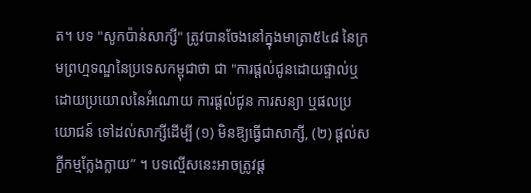ត។ បទ "សូកប៉ាន់សាក្សី" ត្រូវបានចែងនៅក្នុងមាត្រា៥៤៨ នៃក្រមព្រហ្មទណ្ឌនៃប្រទេសកម្ពុជាថា ជា "ការផ្តល់ជូនដោយផ្ទាល់ឬដោយប្រយោលនៃអំណោយ ការផ្តល់ជូន ការសន្យា ឬផលប្រយោជន៍ ទៅដល់សាក្សីដើម្បី (១) មិនឱ្យធ្វើជាសាក្សី, (២) ផ្តល់សក្ខីកម្មក្លែងក្លាយ” ។ បទល្មើសនេះអាចត្រូវផ្ត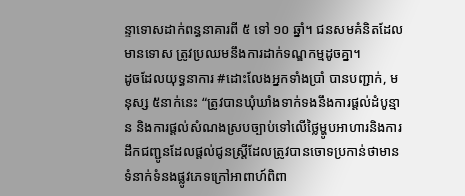ន្ទាទោសដាក់ពន្ធនាគារពី ៥ ទៅ ១០ ឆ្នាំ។ ជនសមគំនិតដែលមានទោស ត្រូវប្រឈមនឹងការដាក់ទណ្ឌកម្មដូចគ្នា។
ដូចដែលយុទ្ធនាការ #ដោះលែងអ្នកទាំងប្រាំ បានបញ្ជាក់, មនុស្ស ៥នាក់នេះ “ត្រូវបានឃុំឃាំងទាក់ទងនឹងការផ្តល់ដំបូន្មាន និងការផ្តល់សំណងស្របច្បាប់ទៅលើថ្លៃម្ហូបអាហារនិងការដឹកជញ្ជូនដែលផ្តល់ជូនស្ត្រីដែលត្រូវបានចោទប្រកាន់ថាមានទំនាក់ទំនងផ្លូវភេទក្រៅអាពាហ៍ពិពា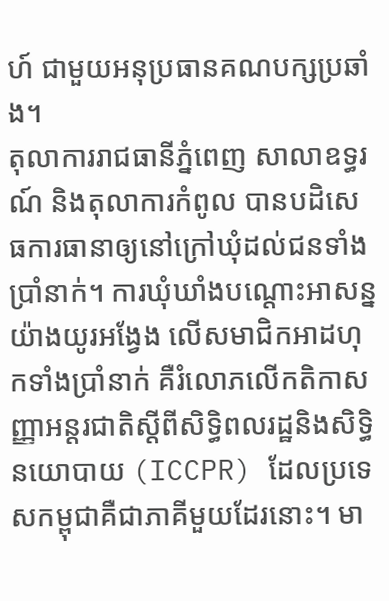ហ៍ ជាមួយអនុប្រធានគណបក្សប្រឆាំង។
តុលាការរាជធានីភ្នំពេញ សាលាឧទ្ធរណ៍ និងតុលាការកំពូល បានបដិសេធការធានាឲ្យនៅក្រៅឃុំដល់ជនទាំងប្រាំនាក់។ ការឃុំឃាំងបណ្តោះអាសន្នយ៉ាងយូរអង្វែង លើសមាជិកអាដហុកទាំងប្រាំនាក់ គឺរំលោភលើកតិកាសញ្ញាអន្តរជាតិស្តីពីសិទ្ធិពលរដ្ឋនិងសិទ្ធិនយោបាយ (ICCPR) ដែលប្រទេសកម្ពុជាគឺជាភាគីមួយដែរនោះ។ មា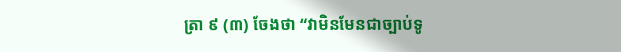ត្រា ៩ (៣) ចែងថា “វាមិនមែនជាច្បាប់ទូ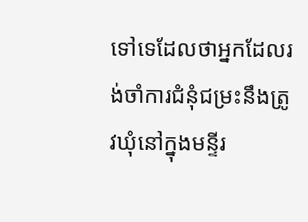ទៅទេដែលថាអ្នកដែលរង់ចាំការជំនុំជម្រះនឹងត្រូវឃុំនៅក្នុងមន្ទីរ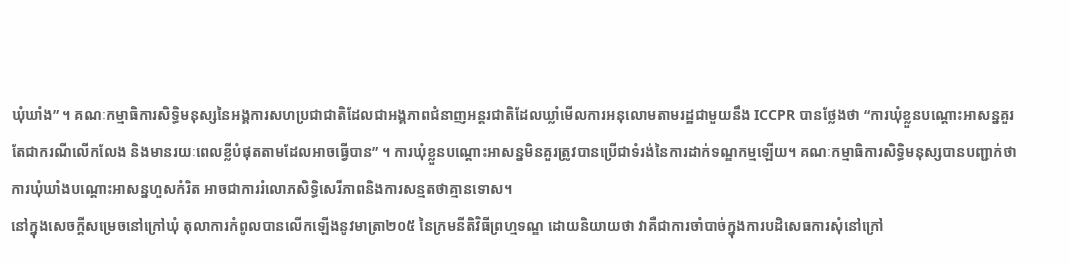ឃុំឃាំង” ។ គណៈកម្មាធិការសិទិ្ធមនុស្សនៃអង្គការសហប្រជាជាតិដែលជាអង្គភាពជំនាញអន្តរជាតិដែលឃ្លាំមើលការអនុលោមតាមរដ្ឋជាមួយនឹង ICCPR បានថ្លែងថា “ការឃុំខ្លួនបណ្តោះអាសន្នគួរតែជាករណីលើកលែង និងមានរយៈពេលខ្លីបំផុតតាមដែលអាចធ្វើបាន” ។ ការឃុំខ្លួនបណ្តោះអាសន្នមិនគួរត្រូវបានប្រើជាទំរង់នៃការដាក់ទណ្ឌកម្មឡើយ។ គណៈកម្មាធិការសិទិ្ធមនុស្សបានបញ្ជាក់ថា ការឃុំឃាំងបណ្តោះអាសន្នហួសកំរិត អាចជាការរំលោភសិទ្ធិសេរីភាពនិងការសន្មតថាគ្មានទោស។
នៅក្នុងសេចក្តីសម្រេចនៅក្រៅឃុំ តុលាការកំពូលបានលើកឡើងនូវមាត្រា២០៥ នៃក្រមនីតិវិធីព្រហ្មទណ្ឌ ដោយនិយាយថា វាគឺជាការចាំបាច់ក្នុងការបដិសេធការសុំនៅក្រៅ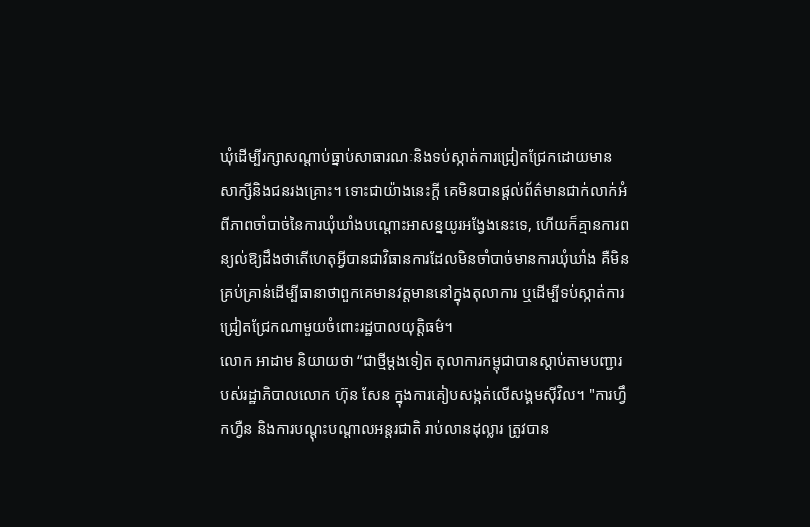ឃុំដើម្បីរក្សាសណ្តាប់ធ្នាប់សាធារណៈនិងទប់ស្កាត់ការជ្រៀតជ្រែកដោយមានសាក្សីនិងជនរងគ្រោះ។ ទោះជាយ៉ាងនេះក្តី គេមិនបានផ្តល់ព័ត៌មានជាក់លាក់អំពីភាពចាំបាច់នៃការឃុំឃាំងបណ្តោះអាសន្នយូរអង្វែងនេះទេ, ហើយក៏គ្មានការពន្យល់ឱ្យដឹងថាតើហេតុអ្វីបានជាវិធានការដែលមិនចាំបាច់មានការឃុំឃាំង គឺមិនគ្រប់គ្រាន់ដើម្បីធានាថាពួកគេមានវត្តមាននៅក្នុងតុលាការ ឬដើម្បីទប់ស្កាត់ការជ្រៀតជ្រែកណាមួយចំពោះរដ្ឋបាលយុត្តិធម៌។
លោក អាដាម និយាយថា “ជាថ្មីម្តងទៀត តុលាការកម្ពុជាបានស្តាប់តាមបញ្ជារបស់រដ្ឋាភិបាលលោក ហ៊ុន សែន ក្នុងការគៀបសង្កត់លើសង្គមស៊ីវិល។ "ការហ្វឹកហ្វឺន និងការបណ្តុះបណ្តាលអន្ដរជាតិ រាប់លានដុល្លារ ត្រូវបាន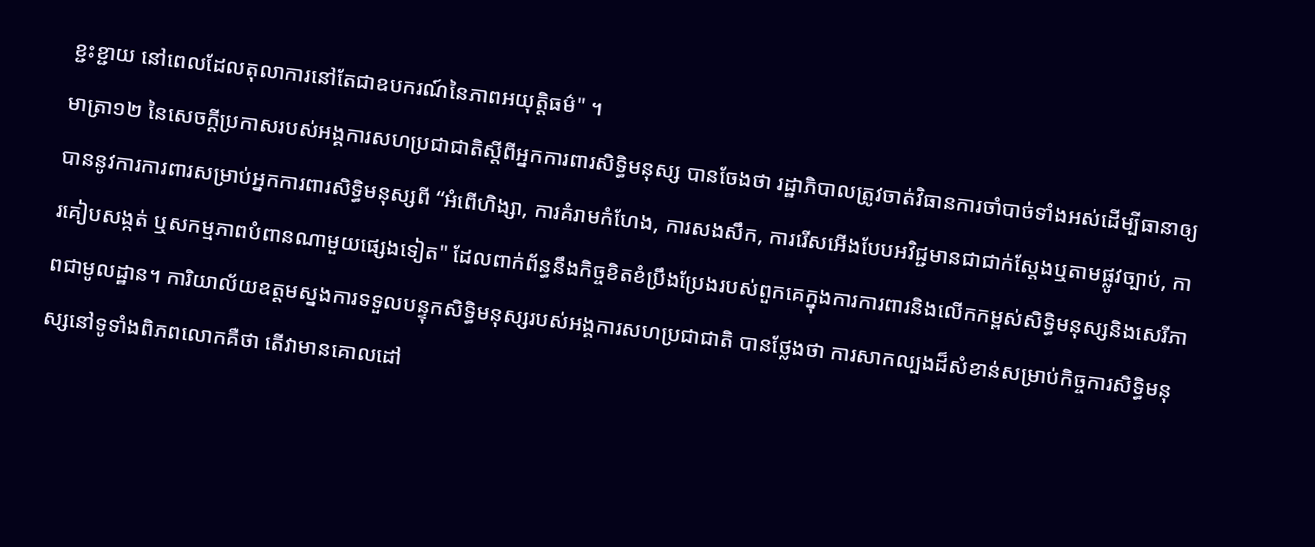ខ្ជះខ្ជាយ នៅពេលដែលតុលាការនៅតែជាឧបករណ៍នៃភាពអយុត្តិធម៌" ។
មាត្រា១២ នៃសេចក្តីប្រកាសរបស់អង្គការសហប្រជាជាតិស្តីពីអ្នកការពារសិទិ្ធមនុស្ស បានចែងថា រដ្ឋាភិបាលត្រូវចាត់វិធានការចាំបាច់ទាំងអស់ដើម្បីធានាឲ្យបាននូវការការពារសម្រាប់អ្នកការពារសិទ្ធិមនុស្សពី “អំពើហិង្សា, ការគំរាមកំហែង, ការសងសឹក, ការរើសអើងបែបអវិជ្ជមានជាជាក់ស្តែងឬតាមផ្លូវច្បាប់, ការគៀបសង្កត់ ឬសកម្មភាពបំពានណាមួយផ្សេងទៀត" ដែលពាក់ព័ន្ធនឹងកិច្ចខិតខំប្រឹងប្រែងរបស់ពួកគេក្នុងការការពារនិងលើកកម្ពស់សិទ្ធិមនុស្សនិងសេរីភាពជាមូលដ្ឋាន។ ការិយាល័យឧត្តមស្នងការទទួលបន្ទុកសិទិ្ធមនុស្សរបស់អង្គការសហប្រជាជាតិ បានថ្លែងថា ការសាកល្បងដ៏សំខាន់សម្រាប់កិច្ចការសិទិ្ធមនុស្សនៅទូទាំងពិភពលោកគឺថា តើវាមានគោលដៅ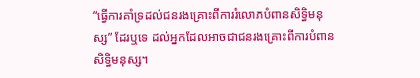“ធ្វើការគាំទ្រដល់ជនរងគ្រោះពីការរំលោភបំពានសិទ្ធិមនុស្ស” ដែរឬទេ ដល់អ្នកដែលអាចជាជនរងគ្រោះពីការបំពានសិទ្ធិមនុស្ស។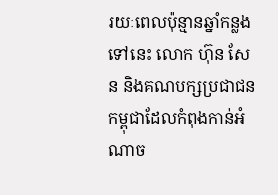រយៈពេលប៉ុន្មានឆ្នាំកន្លងទៅនេះ លោក ហ៊ុន សែន និងគណបក្សប្រជាជនកម្ពុជាដែលកំពុងកាន់អំណាច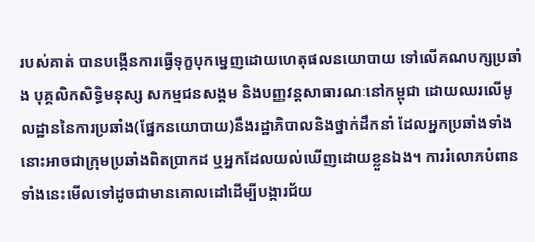របស់គាត់ បានបង្កើនការធ្វើទុក្ខបុកម្នេញដោយហេតុផលនយោបាយ ទៅលើគណបក្សប្រឆាំង បុគ្គលិកសិទិ្ធមនុស្ស សកម្មជនសង្គម និងបញ្ញវន្តសាធារណៈនៅកម្ពុជា ដោយឈរលើមូលដ្ឋាននៃការប្រឆាំង(ផ្នែកនយោបាយ)នឹងរដ្ឋាភិបាលនិងថ្នាក់ដឹកនាំ ដែលអ្នកប្រឆាំងទាំងនោះអាចជាក្រុមប្រឆាំងពិតប្រាកដ ឬអ្នកដែលយល់ឃើញដោយខ្លួនឯង។ ការរំលោភបំពានទាំងនេះមើលទៅដូចជាមានគោលដៅដើម្បីបង្ការជ័យ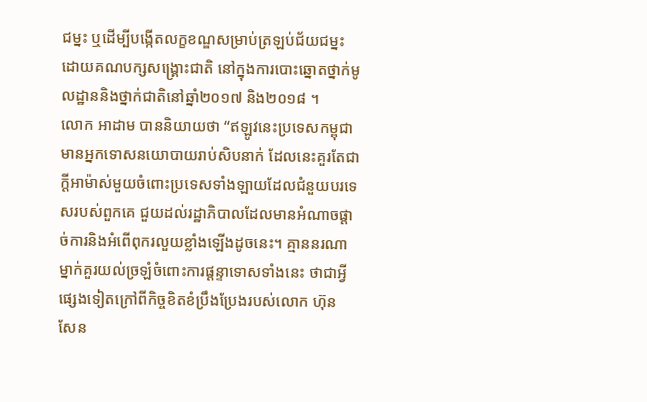ជម្នះ ឬដើម្បីបង្កើតលក្ខខណ្ឌសម្រាប់ត្រឡប់ជ័យជម្នះដោយគណបក្សសង្គ្រោះជាតិ នៅក្នុងការបោះឆ្នោតថ្នាក់មូលដ្ឋាននិងថ្នាក់ជាតិនៅឆ្នាំ២០១៧ និង២០១៨ ។
លោក អាដាម បាននិយាយថា “ឥឡូវនេះប្រទេសកម្ពុជាមានអ្នកទោសនយោបាយរាប់សិបនាក់ ដែលនេះគួរតែជាក្តីអាម៉ាស់មួយចំពោះប្រទេសទាំងឡាយដែលជំនួយបរទេសរបស់ពួកគេ ជួយដល់រដ្ឋាភិបាលដែលមានអំណាចផ្តាច់ការនិងអំពើពុករលួយខ្លាំងឡើងដូចនេះ។ គ្មាននរណាម្នាក់គួរយល់ច្រឡំចំពោះការផ្តន្ទាទោសទាំងនេះ ថាជាអ្វីផ្សេងទៀតក្រៅពីកិច្ចខិតខំប្រឹងប្រែងរបស់លោក ហ៊ុន សែន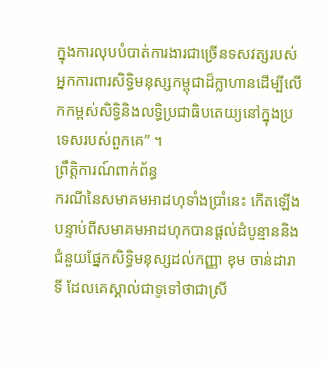ក្នុងការលុបបំបាត់ការងារជាច្រើនទសវត្សរបស់អ្នកការពារសិទ្ធិមនុស្សកម្ពុជាដ៏ក្លាហានដើម្បីលើកកម្ពស់សិទ្ធិនិងលទ្ធិប្រជាធិបតេយ្យនៅក្នុងប្រទេសរបស់ពួកគេ” ។
ព្រឹតិ្តការណ៍ពាក់ព័ន្ធ
ករណីនៃសមាគមអាដហុទាំងប្រាំនេះ កើតឡើងបន្ទាប់ពីសមាគមអាដហុកបានផ្តល់ដំបូន្មាននិងជំនួយផ្នែកសិទ្ធិមនុស្សដល់កញ្ញា ខុម ចាន់ដារាទី ដែលគេស្គាល់ជាទូទៅថាជាស្រី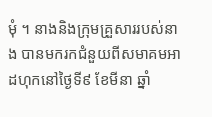មុំ ។ នាងនិងក្រុមគ្រួសាររបស់នាង បានមករកជំនួយពីសមាគមអាដហុកនៅថ្ងៃទី៩ ខែមីនា ឆ្នាំ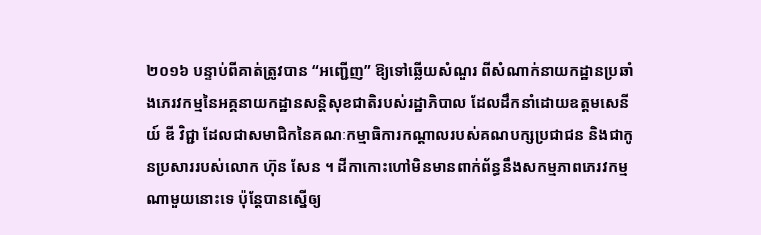២០១៦ បន្ទាប់ពីគាត់ត្រូវបាន “អញ្ជើញ” ឱ្យទៅឆ្លើយសំណួរ ពីសំណាក់នាយកដ្ឋានប្រឆាំងភេរវកម្មនៃអគ្គនាយកដ្ឋានសន្តិសុខជាតិរបស់រដ្ឋាភិបាល ដែលដឹកនាំដោយឧត្តមសេនីយ៍ ឌី វិជ្ជា ដែលជាសមាជិកនៃគណៈកម្មាធិការកណ្តាលរបស់គណបក្សប្រជាជន និងជាកូនប្រសាររបស់លោក ហ៊ុន សែន ។ ដីកាកោះហៅមិនមានពាក់ព័ន្ធនឹងសកម្មភាពភេរវកម្មណាមួយនោះទេ ប៉ុន្តែបានស្នើឲ្យ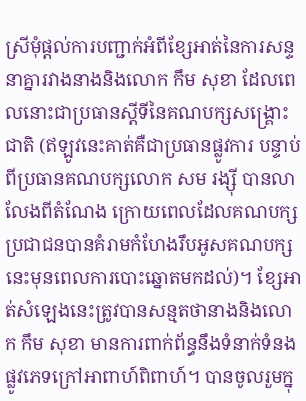ស្រីមុំផ្តល់ការបញ្ជាក់អំពីខ្សែអាត់នៃការសន្ទនាគ្នារវាងនាងនិងលោក កឹម សុខា ដែលពេលនោះជាប្រធានស្តីទីនៃគណបក្សសង្គ្រោះជាតិ (ឥឡូវនេះគាត់គឺជាប្រធានផ្លូវការ បន្ទាប់ពីប្រធានគណបក្សលោក សម រង្ស៊ី បានលាលែងពីតំណែង ក្រោយពេលដែលគណបក្សប្រជាជនបានគំរាមកំហែងរឹបអូសគណបក្សនេះមុនពេលការបោះឆ្នោតមកដល់)។ ខ្សែអាត់សំឡេងនេះត្រូវបានសន្មតថានាងនិងលោក កឹម សុខា មានការពាក់ព័ន្ធនឹងទំនាក់ទំនងផ្លូវភេទក្រៅអាពាហ៍ពិពាហ៍។ បានចូលរួមក្នុ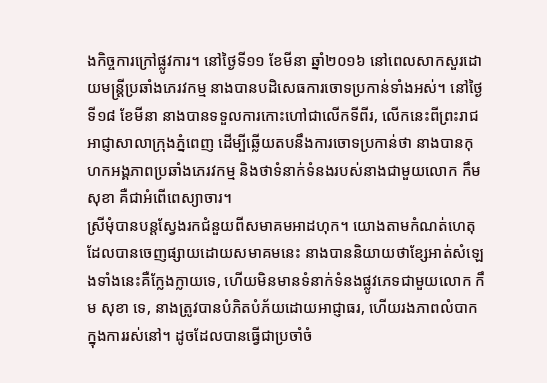ងកិច្ចការក្រៅផ្លូវការ។ នៅថ្ងៃទី១១ ខែមីនា ឆ្នាំ២០១៦ នៅពេលសាកសួរដោយមន្ត្រីប្រឆាំងភេរវកម្ម នាងបានបដិសេធការចោទប្រកាន់ទាំងអស់។ នៅថ្ងៃទី១៨ ខែមីនា នាងបានទទួលការកោះហៅជាលើកទីពីរ, លើកនេះពីព្រះរាជអាជ្ញាសាលាក្រុងភ្នំពេញ ដើម្បីឆ្លើយតបនឹងការចោទប្រកាន់ថា នាងបានកុហកអង្គភាពប្រឆាំងភេរវកម្ម និងថាទំនាក់ទំនងរបស់នាងជាមួយលោក កឹម សុខា គឺជាអំពើពេស្យាចារ។
ស្រីមុំបានបន្តស្វែងរកជំនួយពីសមាគមអាដហុក។ យោងតាមកំណត់ហេតុដែលបានចេញផ្សាយដោយសមាគមនេះ នាងបាននិយាយថាខ្សែអាត់សំឡេងទាំងនេះគឺក្លែងក្លាយទេ, ហើយមិនមានទំនាក់ទំនងផ្លូវភេទជាមួយលោក កឹម សុខា ទេ, នាងត្រូវបានបំភិតបំភ័យដោយអាជ្ញាធរ, ហើយរងភាពលំបាកក្នុងការរស់នៅ។ ដូចដែលបានធ្វើជាប្រចាំចំ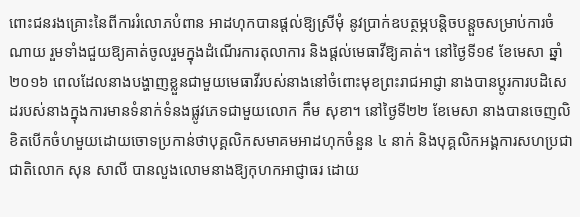ពោះជនរងគ្រោះនៃពីការរំលោភបំពាន អាដហុកបានផ្តល់ឱ្យស្រីមុំ នូវប្រាក់ឧបត្ថម្ភបន្តិចបន្តួចសម្រាប់ការចំណាយ រួមទាំងជួយឱ្យគាត់ចូលរួមក្នុងដំណើរការតុលាការ និងផ្តល់មេធាវីឱ្យគាត់។ នៅថ្ងៃទី១៩ ខែមេសា ឆ្នាំ២០១៦ ពេលដែលនាងបង្ហាញខ្លួនជាមួយមេធាវីរបស់នាងនៅចំពោះមុខព្រះរាជអាជ្ញា នាងបានប្តូរការបដិសេដរបស់នាងក្នុងការមានទំនាក់ទំនងផ្លូវភេទជាមួយលោក កឹម សុខា។ នៅថ្ងៃទី២២ ខែមេសា នាងបានចេញលិខិតបើកចំហមួយដោយចោទប្រកាន់ថាបុគ្គលិកសមាគមអាដហុកចំនួន ៤ នាក់ និងបុគ្គលិកអង្គការសហប្រជាជាតិលោក សុន សាលី បានលួងលោមនាងឱ្យកុហកអាជ្ញាធរ ដោយ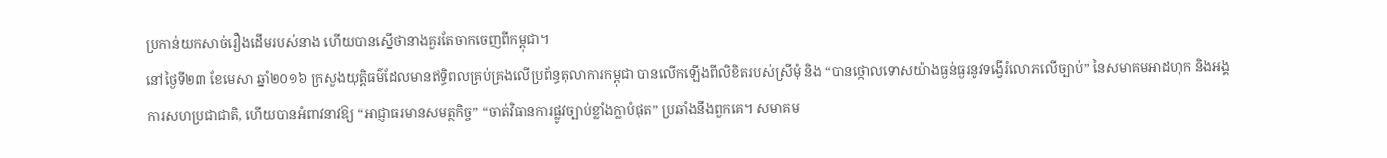ប្រកាន់យកសាច់រឿងដើមរបស់នាង ហើយបានស្នើថានាងគួរតែចាកចេញពីកម្ពុជា។
នៅថ្ងៃទី២៣ ខែមេសា ឆ្នាំ២០១៦ ក្រសួងយុត្តិធម៌ដែលមានឥទ្ធិពលគ្រប់គ្រងលើប្រព័ន្ធតុលាការកម្ពុជា បានលើកឡើងពីលិខិតរបស់ស្រីមុំ និង “បានថ្កោលទោសយ៉ាងធ្ងន់ធ្ងរនូវទង្វើរំលោភលើច្បាប់” នៃសមាគមអាដហុក និងអង្គការសហប្រជាជាតិ, ហើយបានអំពាវនាវឱ្យ “អាជ្ញាធរមានសមត្ថកិច្ច” “ចាត់វិធានការផ្លូវច្បាប់ខ្លាំងក្លាបំផុត” ប្រឆាំងនឹងពួកគេ។ សមាគម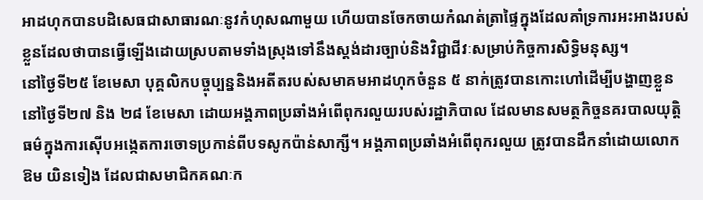អាដហុកបានបដិសេធជាសាធារណៈនូវកំហុសណាមួយ ហើយបានចែកចាយកំណត់ត្រាផ្ទៃក្នុងដែលគាំទ្រការអះអាងរបស់ខ្លួនដែលថាបានធ្វើឡើងដោយស្របតាមទាំងស្រុងទៅនឹងស្តង់ដារច្បាប់និងវិជ្ជាជីវៈសម្រាប់កិច្ចការសិទ្ធិមនុស្ស។
នៅថ្ងៃទី២៥ ខែមេសា បុគ្គលិកបច្ចុប្បន្ននិងអតីតរបស់សមាគមអាដហុកចំនួន ៥ នាក់ត្រូវបានកោះហៅដើម្បីបង្ហាញខ្លួននៅថ្ងៃទី២៧ និង ២៨ ខែមេសា ដោយអង្គភាពប្រឆាំងអំពើពុករលួយរបស់រដ្ឋាភិបាល ដែលមានសមត្ថកិច្ចនគរបាលយុត្តិធម៌ក្នុងការស៊ើបអង្កេតការចោទប្រកាន់ពីបទសូកប៉ាន់សាក្សី។ អង្គភាពប្រឆាំងអំពើពុករលួយ ត្រូវបានដឹកនាំដោយលោក ឱម យិនទៀង ដែលជាសមាជិកគណៈក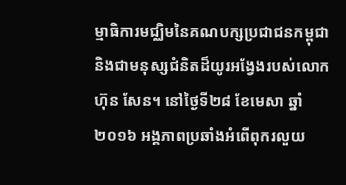ម្មាធិការមជ្ឈិមនៃគណបក្សប្រជាជនកម្ពុជា និងជាមនុស្សជំនិតដ៏យូរអង្វែងរបស់លោក ហ៊ុន សែន។ នៅថ្ងៃទី២៨ ខែមេសា ឆ្នាំ២០១៦ អង្គភាពប្រឆាំងអំពើពុករលួយ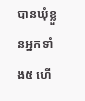បានឃុំខ្លួនអ្នកទាំង៥ ហើ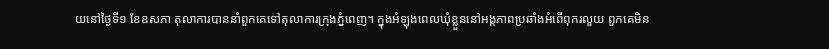យនៅថ្ងៃទី១ ខែឧសភា តុលាការបាននាំពួកគេទៅតុលាការក្រុងភ្នំពេញ។ ក្នុងអំឡុងពេលឃុំខ្លួននៅអង្គភាពប្រឆាំងអំពើពុករលួយ ពួកគេមិន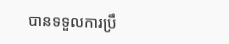បានទទួលការប្រឹ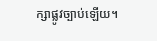ក្សាផ្លូវច្បាប់ឡើយ។